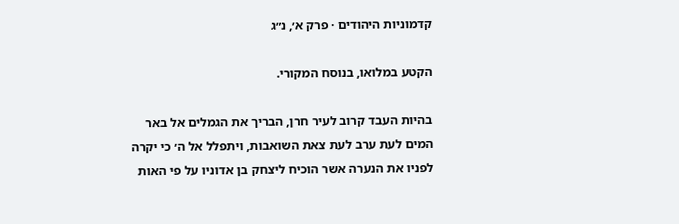קדמוניות היהודים · פרק א׳, נ״ג

הקטע במלואו, בנוסח המקורי.

בהיות העבד קרוב לעיר חרן, הבריך את הגמלים אל באר המים לעת ערב לעת צאת השואבות, ויתפלל אל ה׳ כי יקרה לפניו את הנערה אשר הוכיח ליצחק בן אדוניו על פי האות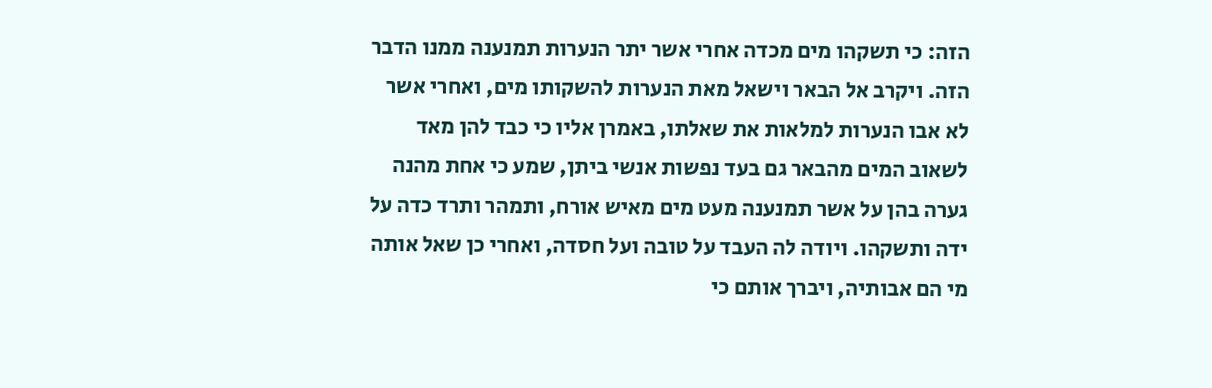הזה: כי תשקהו מים מכדה אחרי אשר יתר הנערות תמנענה ממנו הדבר הזה. ויקרב אל הבאר וישאל מאת הנערות להשקותו מים, ואחרי אשר לא אבו הנערות למלאות את שאלתו, באמרן אליו כי כבד להן מאד לשאוב המים מהבאר גם בעד נפשות אנשי ביתן, שמע כי אחת מהנה גערה בהן על אשר תמנענה מעט מים מאיש אורח, ותמהר ותרד כדה על ידה ותשקהו. ויודה לה העבד על טובה ועל חסדה, ואחרי כן שאל אותה מי הם אבותיה, ויברך אותם כי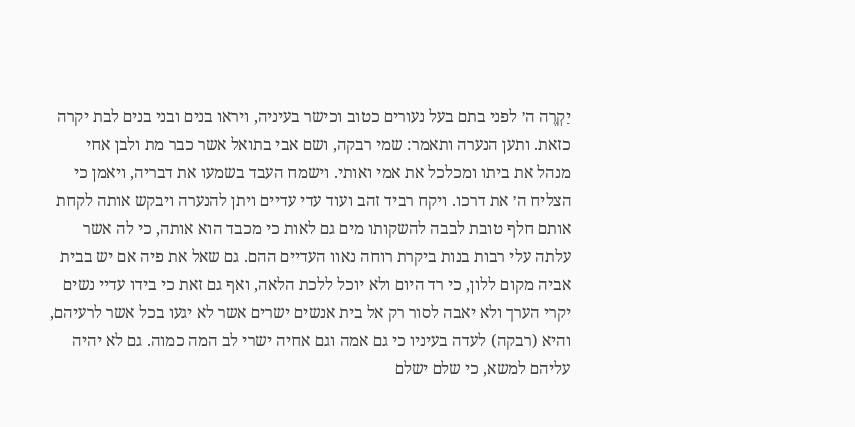יַקְרֶה ה׳ לפני בתם בעל נעורים כטוב וכישר בעיניה, ויראו בנים ובני בנים לבת יקרה כזאת. ותען הנערה ותאמר: שמי רבקה, ושם אבי בתואל אשר כבר מת ולבן אחי מנהל את ביתו ומכלכל את אמי ואותי. וישמח העבד בשמעו את דבריה, ויאמן כי הצליח ה׳ את דרכו. ויקח רביד זהב ועוד עדי עדיים ויתן להנערה ויבקש אותה לקחת אותם חלף טובת לבבה להשקותו מים גם לאות כי מכבד הוא אותה, כי לה אשר עלתה עלי רבות בנות ביקרת רוחה נאוו העדיים ההם. גם שאל את פיה אם יש בבית אביה מקום ללון, כי רד היום ולא יוכל ללכת הלאה, ואף גם זאת כי בידו עדיי נשים יקרי הערך ולא יאבה לסור רק אל בית אנשים ישרים אשר לא יגעו בכל אשר לרעיהם, והיא (רבקה) לעדה בעיניו כי גם אמה וגם אחיה ישרי לב המה כמוה. גם לא יהיה עליהם למשא, כי שלם ישלם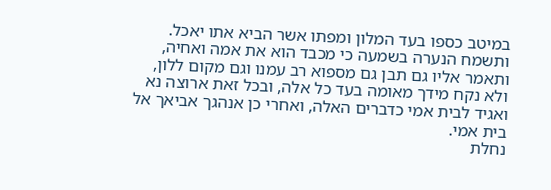במיטב כספו בעד המלון ומפתו אשר הביא אתו יאכל. ותשמח הנערה בשמעה כי מכבד הוא את אמה ואחיה, ותאמר אליו גם תבן גם מספוא רב עמנו וגם מקום ללון, ולא נקח מידך מאומה בעד כל אלה, ובכל זאת ארוצה נא ואגיד לבית אמי כדברים האלה, ואחרי כן אנהגך אביאך אל בית אמי.
נחלת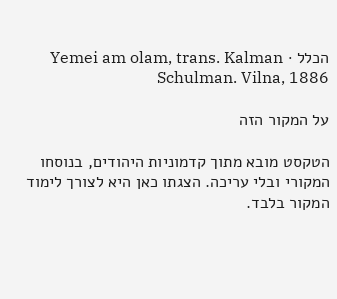הכלל · Yemei am olam, trans. Kalman Schulman. Vilna, 1886

על המקור הזה

הטקסט מובא מתוך קדמוניות היהודים, בנוסחו המקורי ובלי עריכה. הצגתו כאן היא לצורך לימוד המקור בלבד.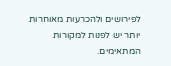לפירושים ולהכרעות מאוחרות יותר יש לפנות למקורות המתאימים.